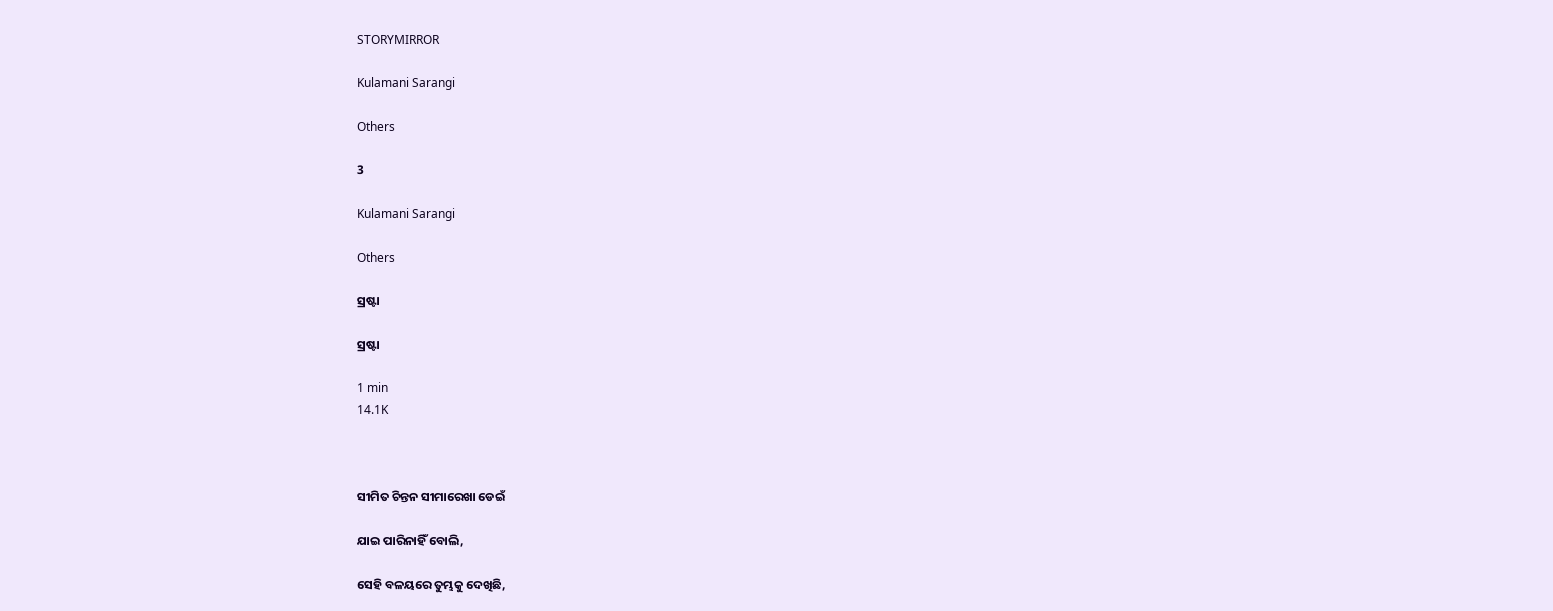STORYMIRROR

Kulamani Sarangi

Others

3

Kulamani Sarangi

Others

ସ୍ରଷ୍ଟା

ସ୍ରଷ୍ଟା

1 min
14.1K



ସୀମିତ ଚିନ୍ତନ ସୀମାରେଖା ଡେଇଁ

ଯାଇ ପାରିନାହିଁ ବୋଲି,

ସେହି ବଳୟରେ ତୁମ୍ଭକୁ ଦେଖିଛି,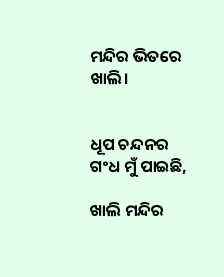ମନ୍ଦିର ଭିତରେ ଖାଲି।


ଧୂପ ଚନ୍ଦନର ଗଂଧ ମୁଁ ପାଇଛି,

ଖାଲି ମନ୍ଦିର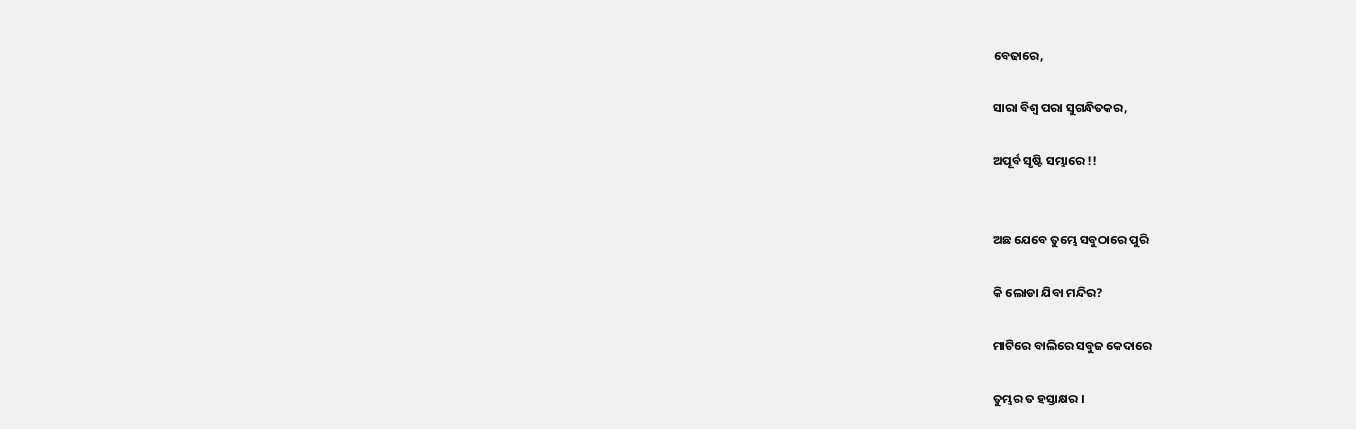ବେଢାରେ,

ସାରା ବିଶ୍ଵ ପରା ସୁଗନ୍ଧିତକର,

ଅପୂର୍ବ ସୃଷ୍ଟି ସମ୍ଭାରେ !!


ଅଛ ଯେବେ ତୁମ୍ଭେ ସବୁଠାରେ ପୁରି

କି ଲୋଡା ଯିବା ମନ୍ଦିର?

ମାଟିରେ ବାଲିରେ ସବୁଜ କେଦାରେ

ତୁମ୍ଭର ତ ହସ୍ତାକ୍ଷର ।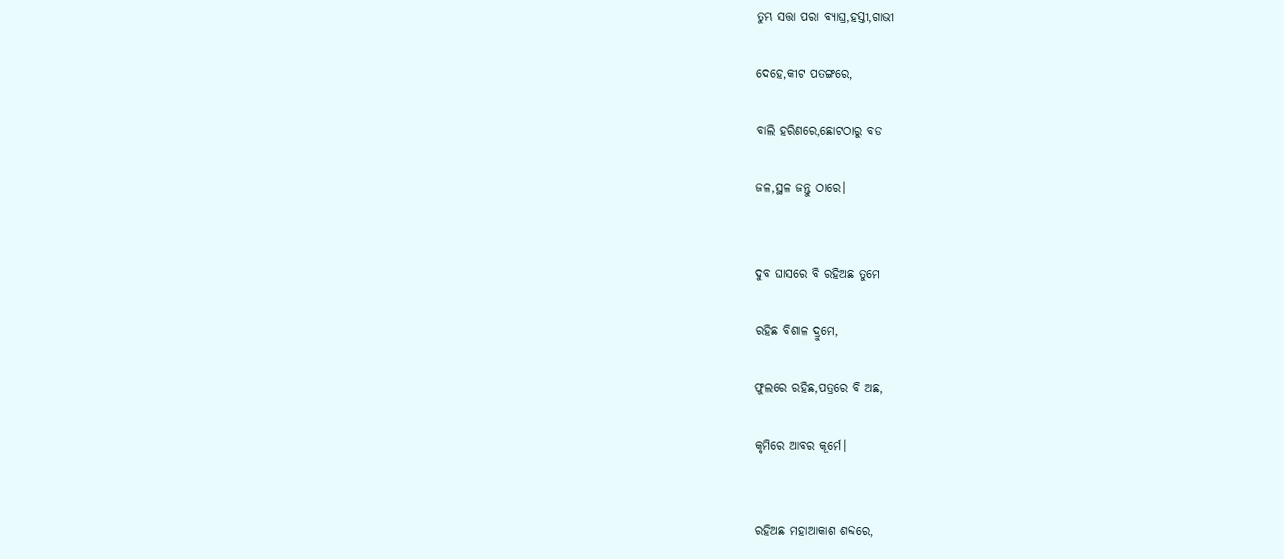ତୁମ୍ଭ ସତ୍ତା ପରା ବ୍ୟାଘ୍ର,ହସ୍ତୀ,ଗାଭୀ

ଦେହେ,କୀଟ ପତଙ୍ଗରେ,

ବାଲି ହରିଣରେ,ଛୋଟଠାରୁ ବଡ

ଜଳ,ସ୍ଥଳ ଜନ୍ତୁ ଠାରେ।


ଦୁବ ଘାସରେ ବି ରହିଅଛ ତୁମେ

ରହିଛ ବିଶାଳ ଦ୍ରୁମେ,

ଫୁଲରେ ରହିଛ,ପତ୍ରରେ ବି ଅଛ,

କୃମିରେ ଆବର କୂର୍ମେ।


ରହିଅଛ ମହାଆକାଶ ଶବ୍ଦରେ,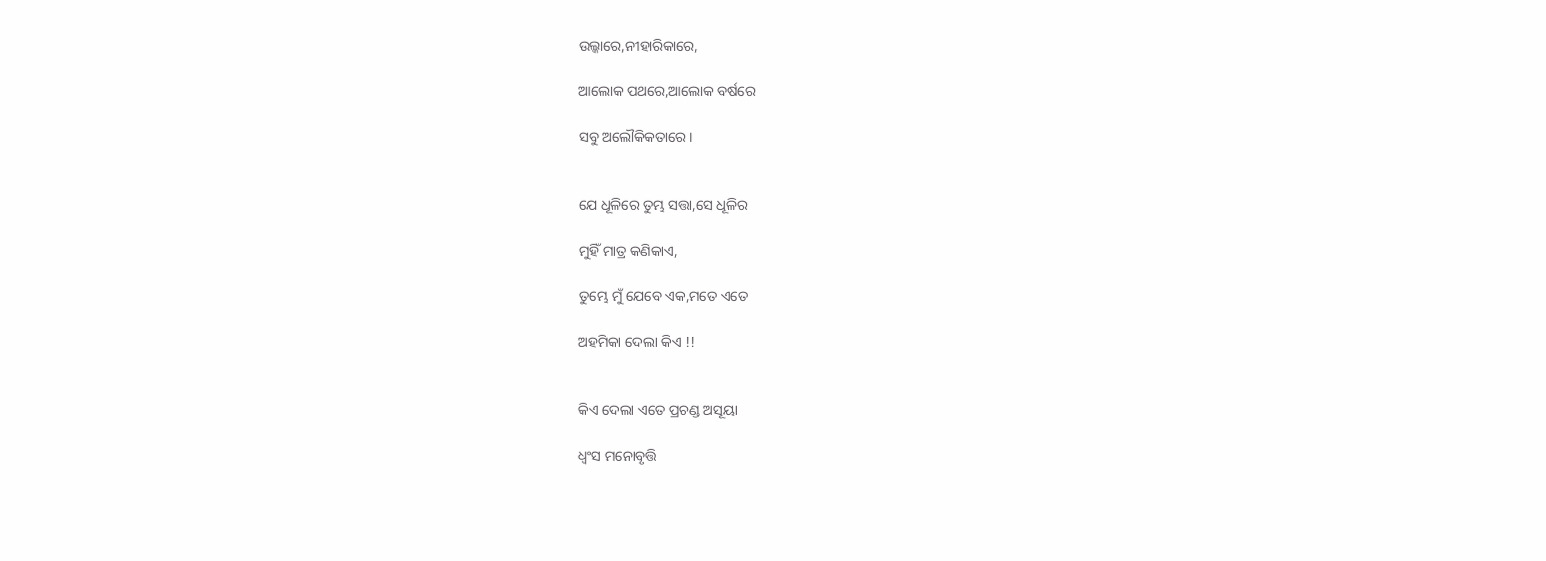ଉଲ୍କାରେ,ନୀହାରିକାରେ,

ଆଲୋକ ପଥରେ,ଆଲୋକ ବର୍ଷରେ

ସବୁ ଅଲୌକିକତାରେ।


ଯେ ଧୂଳିରେ ତୁମ୍ଭ ସତ୍ତା,ସେ ଧୂଳିର

ମୁହିଁ ମାତ୍ର କଣିକାଏ,

ତୁମ୍ଭେ ମୁଁ ଯେବେ ଏକ,ମତେ ଏତେ

ଅହମିକା ଦେଲା କିଏ !!


କିଏ ଦେଲା ଏତେ ପ୍ରଚଣ୍ଡ ଅସୂୟା

ଧ୍ୱଂସ ମନୋବୃତ୍ତି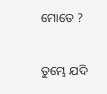ମୋତେ ?

ତୁମ୍ଭେ ଯଦି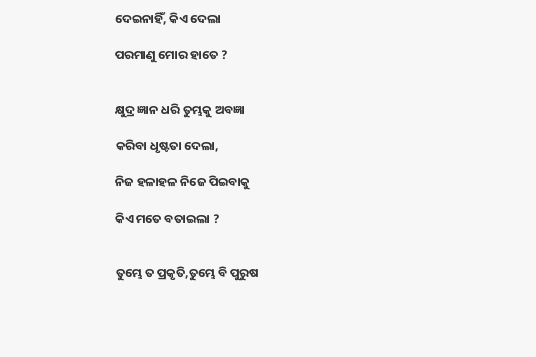ଦେଇନାହିଁ, କିଏ ଦେଲା

ପରମାଣୁ ମୋର ହାତେ ?


କ୍ଷୁଦ୍ର ଜ୍ଞାନ ଧରି ତୁମ୍ଭକୁ ଅବଜ୍ଞା

କରିବା ଧୃଷ୍ଟତା ଦେଲା,

ନିଜ ହଳାହଳ ନିଜେ ପିଇବାକୁ

କିଏ ମତେ ବତାଇଲା ?


ତୁମ୍ଭେ ତ ପ୍ରକୃତି,ତୁମ୍ଭେ ବି ପୁରୁଷ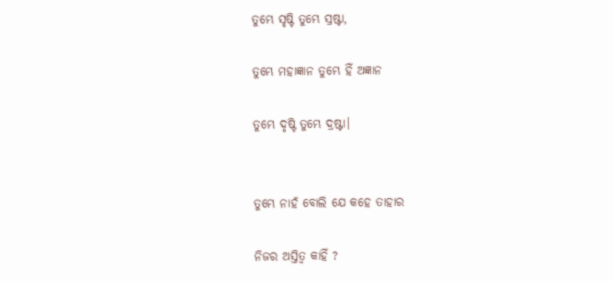ତୁମ୍ଭେ ସୃଷ୍ଟି ତୁମ୍ଭେ ସ୍ରଷ୍ଟା,

ତୁମ୍ଭେ ମହାଜ୍ଞାନ ତୁମ୍ଭେ ହିଁ ଅଜ୍ଞାନ

ତୁମ୍ଭେ ଦୃଷ୍ଟି ତୁମ୍ଭେ ଦ୍ରଷ୍ଟା।


ତୁମ୍ଭେ ନାହଁ ବୋଲି ଯେ କହେ ତାହାର

ନିଜର ଅସ୍ତିତ୍ଵ କାହିଁ ?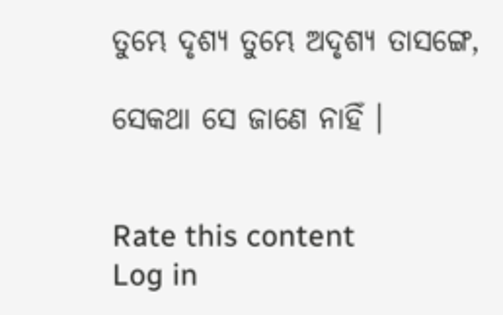ତୁମ୍ଭେ ଦୃଶ୍ୟ ତୁମ୍ଭେ ଅଦୃଶ୍ୟ ତାସଙ୍ଗେ,

ସେକଥା ସେ ଜାଣେ ନାହିଁ ।


Rate this content
Log in